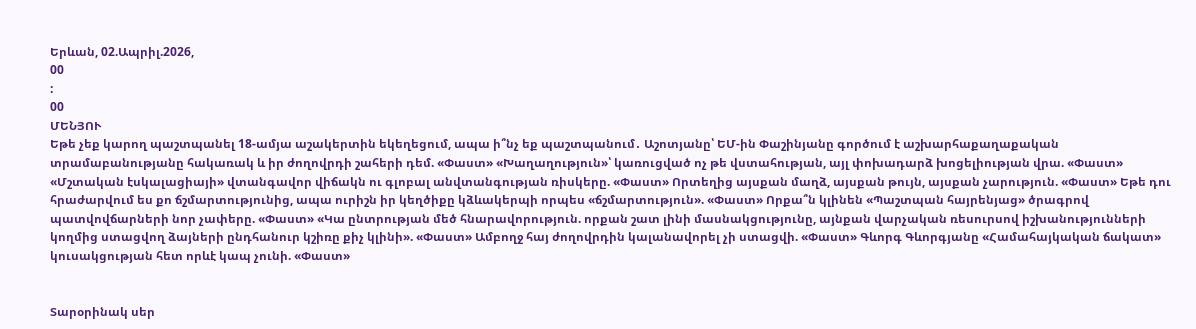Երևան, 02.Ապրիլ.2026,
00
:
00
ՄԵՆՅՈՒ
Եթե չեք կարող պաշտպանել 18-ամյա աշակերտին եկեղեցում, ապա ի՞նչ եք պաշտպանում․ Աշոտյանը՝ ԵՄ-ին Փաշինյանը գործում է աշխարհաքաղաքական տրամաբանությանը հակառակ և իր ժողովրդի շահերի դեմ. «Փաստ» «Խաղաղություն»՝ կառուցված ոչ թե վստահության, այլ փոխադարձ խոցելիության վրա. «Փաստ» «Մշտական էսկալացիայի» վտանգավոր վիճակն ու գլոբալ անվտանգության ռիսկերը. «Փաստ» Որտեղից այսքան մաղձ, այսքան թույն, այսքան չարություն. «Փաստ» Եթե դու հրաժարվում ես քո ճշմարտությունից, ապա ուրիշն իր կեղծիքը կձևակերպի որպես «ճշմարտություն». «Փաստ» Որքա՞ն կլինեն «Պաշտպան հայրենյաց» ծրագրով պատվովճարների նոր չափերը. «Փաստ» «Կա ընտրության մեծ հնարավորություն. որքան շատ լինի մասնակցությունը, այնքան վարչական ռեսուրսով իշխանությունների կողմից ստացվող ձայների ընդհանուր կշիռը քիչ կլինի». «Փաստ» Ամբողջ հայ ժողովրդին կալանավորել չի ստացվի. «Փաստ» Գևորգ Գևորգյանը «Համահայկական ճակատ» կուսակցության հետ որևէ կապ չունի. «Փաստ»


Տարօրինակ սեր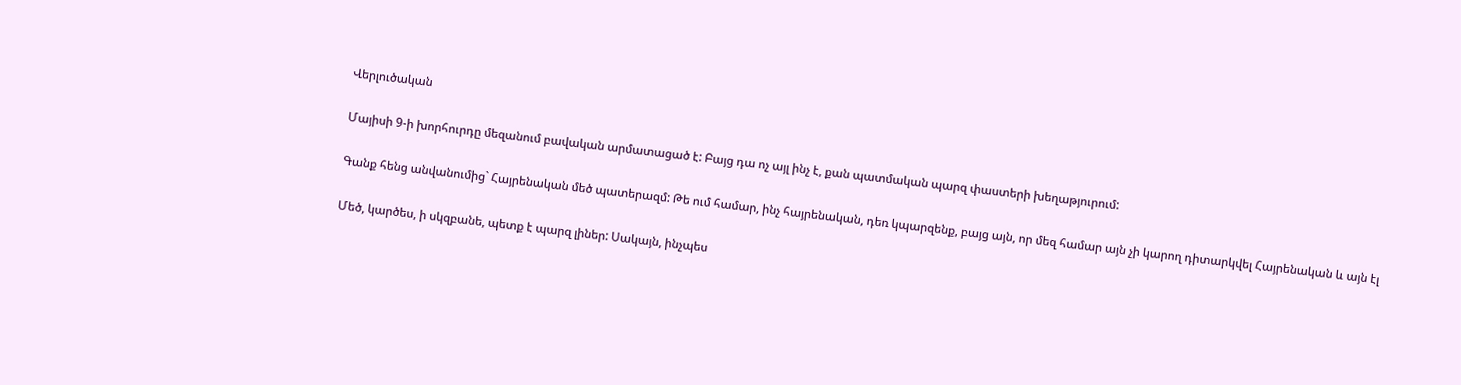Վերլուծական

Մայիսի 9-ի խորհուրդը մեզանում բավական արմատացած է: Բայց դա ոչ այլ ինչ է, քան պատմական պարզ փաստերի խեղաթյուրում:

Գանք հենց անվանումից` Հայրենական մեծ պատերազմ: Թե ում համար, ինչ հայրենական, դեռ կպարզենք, բայց այն, որ մեզ համար այն չի կարող դիտարկվել Հայրենական և այն էլ

Մեծ, կարծես, ի սկզբանե, պետք է պարզ լիներ: Սակայն, ինչպես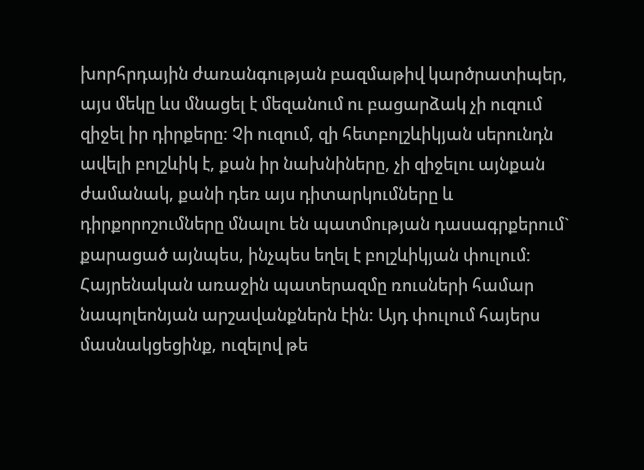խորհրդային ժառանգության բազմաթիվ կարծրատիպեր, այս մեկը ևս մնացել է մեզանում ու բացարձակ չի ուզում զիջել իր դիրքերը: Չի ուզում, զի հետբոլշևիկյան սերունդն ավելի բոլշևիկ է, քան իր նախնիները, չի զիջելու այնքան ժամանակ, քանի դեռ այս դիտարկումները և դիրքորոշումները մնալու են պատմության դասագրքերում` քարացած այնպես, ինչպես եղել է բոլշևիկյան փուլում: Հայրենական առաջին պատերազմը ռուսների համար նապոլեոնյան արշավանքներն էին: Այդ փուլում հայերս մասնակցեցինք, ուզելով թե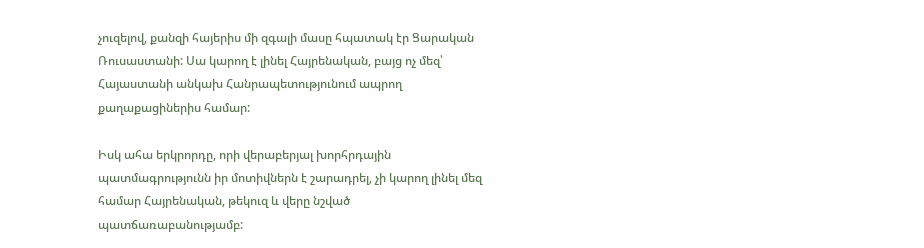չուզելով, քանզի հայերիս մի զգալի մասը հպատակ էր Ցարական Ռուսաստանի: Սա կարող է լինել Հայրենական, բայց ոչ մեզ՝ Հայաստանի անկախ Հանրապետությունում ապրող քաղաքացիներիս համար:

Իսկ ահա երկրորդը, որի վերաբերյալ խորհրդային պատմագրությունն իր մոտիվներն է շարադրել, չի կարող լինել մեզ համար Հայրենական, թեկուզ և վերը նշված պատճառաբանությամբ: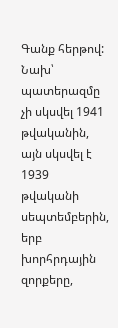Գանք հերթով: Նախ՝ պատերազմը չի սկսվել 1941 թվականին, այն սկսվել է 1939 թվականի սեպտեմբերին, երբ խորհրդային զորքերը,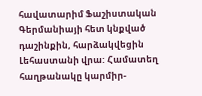հավատարիմ Ֆաշիստական Գերմանիայի հետ կնքված դաշինքին, հարձակվեցին Լեհաստանի վրա: Համատեղ հաղթանակը կարմիր-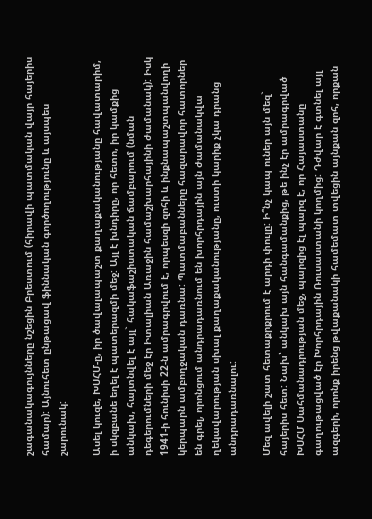շագանակագույնները նշեցին Բրեստում (հիրավի պատմական վայր հայերիս համար): Այնուհետ ընթացավ ֆիննական գործողությունը և այսպես շարունակ:

Ասել կուզե, ԽՍՀՄ-ը, իր ծավալապաշտ քաղաքականությանը հավատարիմ, ի սկզբանե եղել է պատերազմի մեջ: Այլ է խնդիրը, որ հետո, իր կամքից անկախ, հայտնվել է այլ` հակաֆաշիստական ճամբարում (նման դեգերումների մեջ էր Իտալիան Առաջին համաշխարհայինի ժամանակ): Իսկ 1941-ի հունիսի 22-ն ամրագրվում է, որպեսզի զոհի և ինքնապաշտպանվողի կերպարն ամբողջական դառնա: Պատմաբանները հազարավոր հատորներ են գրել, որոնցում անդրադառնում են խորհրդային այն ժամանակվա ղեկավարության սխալ քաղաքականությանը, ուստի կարիք չկա դրանց անդրադառնալու:

Մեզ ավելի շատ հետաքրքրում է արդի փուլը: Ի՞նչ կապ ուներ այն մեզ` հայերիս հետ: Նախ՝ անկախ այն հանգամանքից, թե ինչ էր ամրագրված ԽՍՀՄ Սահմանադրության մեջ, պարզից էլ պարզ է, որ Հայաստանը գաղութացված էր Խորհրդային Ռուսաստանի կողմից: Դժվար է գտնել այլ ազգերի, որոնք իրենց թվաքանակի համեմատ տվեցին այնքան զոհ, որքան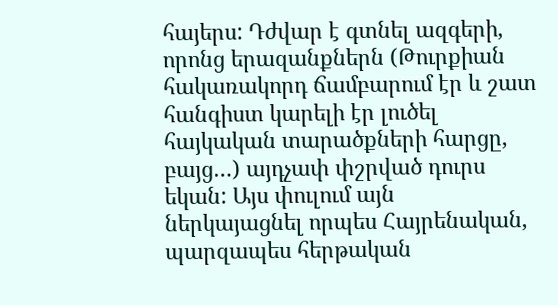հայերս: Դժվար է գտնել ազգերի, որոնց երազանքներն (Թուրքիան հակառակորդ ճամբարում էր և շատ հանգիստ կարելի էր լուծել հայկական տարածքների հարցը, բայց…) այդչափ փշրված դուրս եկան: Այս փուլում այն ներկայացնել որպես Հայրենական, պարզապես հերթական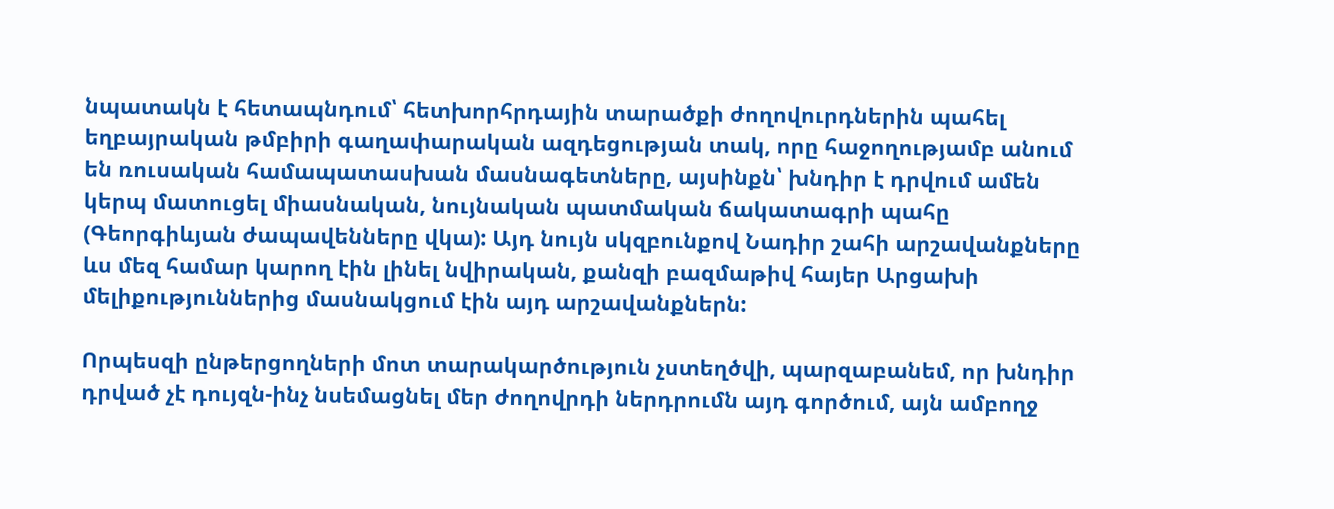նպատակն է հետապնդում՝ հետխորհրդային տարածքի ժողովուրդներին պահել եղբայրական թմբիրի գաղափարական ազդեցության տակ, որը հաջողությամբ անում են ռուսական համապատասխան մասնագետները, այսինքն՝ խնդիր է դրվում ամեն կերպ մատուցել միասնական, նույնական պատմական ճակատագրի պահը (Գեորգիևյան ժապավենները վկա): Այդ նույն սկզբունքով Նադիր շահի արշավանքները ևս մեզ համար կարող էին լինել նվիրական, քանզի բազմաթիվ հայեր Արցախի մելիքություններից մասնակցում էին այդ արշավանքներն:

Որպեսզի ընթերցողների մոտ տարակարծություն չստեղծվի, պարզաբանեմ, որ խնդիր դրված չէ դույզն-ինչ նսեմացնել մեր ժողովրդի ներդրումն այդ գործում, այն ամբողջ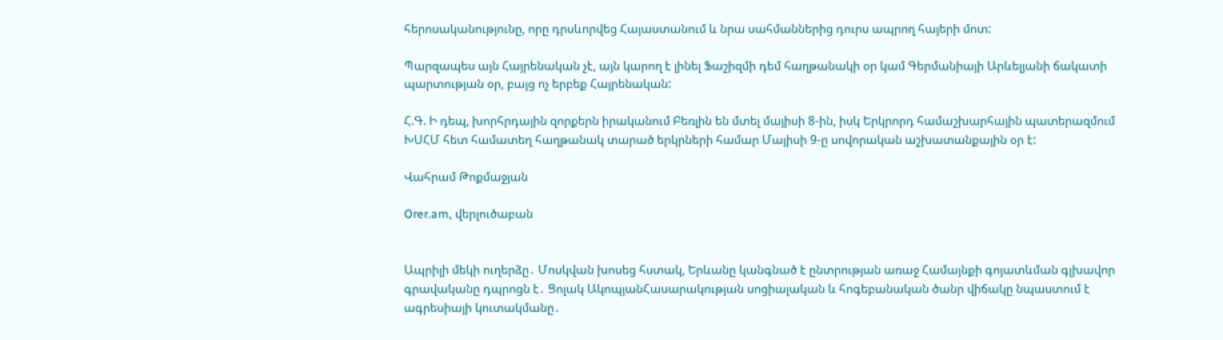հերոսականությունը, որը դրսևորվեց Հայաստանում և նրա սահմաններից դուրս ապրող հայերի մոտ:

Պարզապես այն Հայրենական չէ, այն կարող է լինել Ֆաշիզմի դեմ հաղթանակի օր կամ Գերմանիայի Արևելյանի ճակատի պարտության օր, բայց ոչ երբեք Հայրենական:

Հ.Գ. Ի դեպ, խորհրդային զորքերն իրականում Բեռլին են մտել մայիսի 8-ին, իսկ Երկրորդ համաշխարհային պատերազմում ԽՍՀՄ հետ համատեղ հաղթանակ տարած երկրների համար Մայիսի 9-ը սովորական աշխատանքային օր է:

Վահրամ Թոքմաջյան

Orer.am, վերլուծաբան


Ապրիլի մեկի ուղերձը․ Մոսկվան խոսեց հստակ, Երևանը կանգնած է ընտրության առաջ Համայնքի գոյատևման գլխավոր գրավականը դպրոցն է․ Ցոլակ ԱկոպյանՀասարակության սոցիալական և հոգեբանական ծանր վիճակը նպաստում է ագրեսիայի կուտակմանը․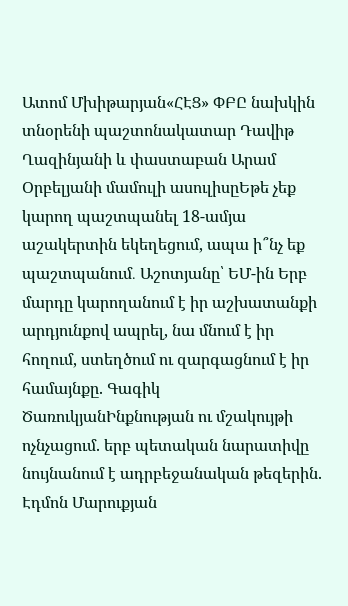Ատոմ Մխիթարյան«ՀԷՑ» ՓԲԸ նախկին տնօրենի պաշտոնակատար Դավիթ Ղազինյանի և փաստաբան Արամ Օրբելյանի մամուլի ասուլիսըԵթե չեք կարող պաշտպանել 18-ամյա աշակերտին եկեղեցում, ապա ի՞նչ եք պաշտպանում․ Աշոտյանը՝ ԵՄ-ին Երբ մարդը կարողանում է իր աշխատանքի արդյունքով ապրել, նա մնում է իր հողում, ստեղծում ու զարգացնում է իր համայնքը. Գագիկ ԾառուկյանԻնքնության ու մշակույթի ոչնչացում. երբ պետական նարատիվը նույնանում է ադրբեջանական թեզերին. Էդմոն Մարուքյան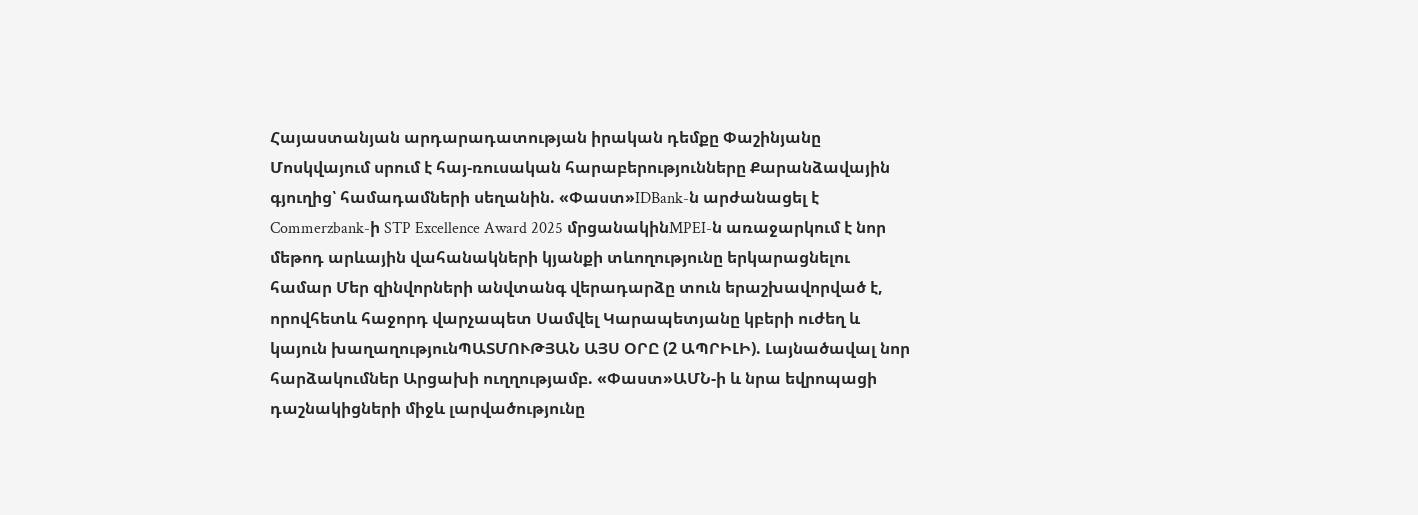Հայաստանյան արդարադատության իրական դեմքը Փաշինյանը Մոսկվայում սրում է հայ-ռուսական հարաբերությունները Քարանձավային գյուղից՝ համադամների սեղանին. «Փաստ»IDBank-ն արժանացել է Commerzbank-ի STP Excellence Award 2025 մրցանակինMPEI-ն առաջարկում է նոր մեթոդ արևային վահանակների կյանքի տևողությունը երկարացնելու համար Մեր զինվորների անվտանգ վերադարձը տուն երաշխավորված է, որովհետև հաջորդ վարչապետ Սամվել Կարապետյանը կբերի ուժեղ և կայուն խաղաղությունՊԱՏՄՈՒԹՅԱՆ ԱՅՍ ՕՐԸ (2 ԱՊՐԻԼԻ). Լայնածավալ նոր հարձակումներ Արցախի ուղղությամբ. «Փաստ»ԱՄՆ-ի և նրա եվրոպացի դաշնակիցների միջև լարվածությունը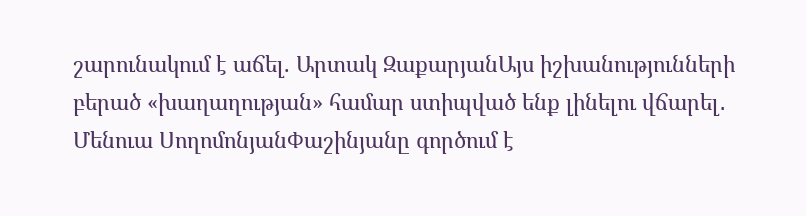շարունակում է աճել. Արտակ ԶաքարյանԱյս իշխանությունների բերած «խաղաղության» համար ստիպված ենք լինելու վճարել․ Մենուա ՍողոմոնյանՓաշինյանը գործում է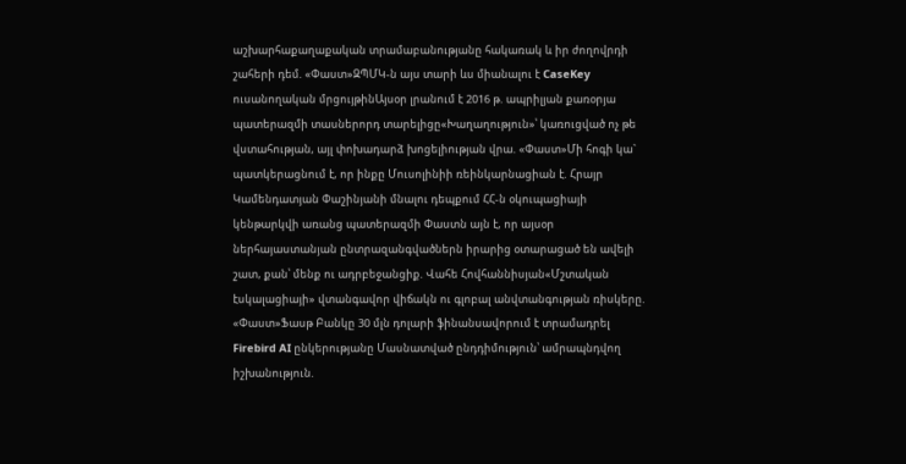աշխարհաքաղաքական տրամաբանությանը հակառակ և իր ժողովրդի շահերի դեմ. «Փաստ»ԶՊՄԿ-ն այս տարի ևս միանալու է CaseKey ուսանողական մրցույթինԱյսօր լրանում է 2016 թ. ապրիլյան քառօրյա պատերազմի տասներորդ տարելիցը«Խաղաղություն»՝ կառուցված ոչ թե վստահության, այլ փոխադարձ խոցելիության վրա. «Փաստ»Մի հոգի կա` պատկերացնում է, որ ինքը Մուսոլինիի ռեինկարնացիան է. Հրայր Կամենդատյան Փաշինյանի մնալու դեպքում ՀՀ-ն օկուպացիայի կենթարկվի առանց պատերազմի Փաստն այն է, որ այսօր ներհայաստանյան ընտրազանգվածներն իրարից օտարացած են ավելի շատ, քան՝ մենք ու ադրբեջանցիք. Վահե Հովհաննիսյան«Մշտական էսկալացիայի» վտանգավոր վիճակն ու գլոբալ անվտանգության ռիսկերը. «Փաստ»Ֆասթ Բանկը 30 մլն դոլարի ֆինանսավորում է տրամադրել Firebird AI ընկերությանը Մասնատված ընդդիմություն՝ ամրապնդվող իշխանություն.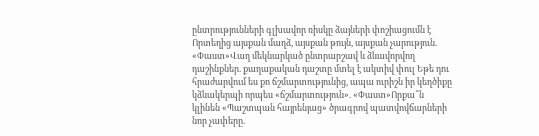ընտրությունների գլխավոր ռիսկը ձայների փոշիացումն է Որտեղից այսքան մաղձ, այսքան թույն, այսքան չարություն. «Փաստ»Վաղ մեկնարկած ընտրարշավ և ձևավորվող դաշինքներ. քաղաքական դաշտը մտել է ակտիվ փուլ Եթե դու հրաժարվում ես քո ճշմարտությունից, ապա ուրիշն իր կեղծիքը կձևակերպի որպես «ճշմարտություն». «Փաստ»Որքա՞ն կլինեն «Պաշտպան հայրենյաց» ծրագրով պատվովճարների նոր չափերը.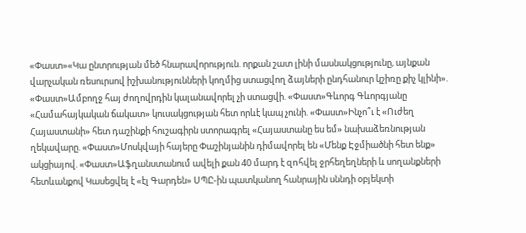«Փաստ»«Կա ընտրության մեծ հնարավորություն. որքան շատ լինի մասնակցությունը, այնքան վարչական ռեսուրսով իշխանությունների կողմից ստացվող ձայների ընդհանուր կշիռը քիչ կլինի». «Փաստ»Ամբողջ հայ ժողովրդին կալանավորել չի ստացվի. «Փաստ»Գևորգ Գևորգյանը «Համահայկական ճակատ» կուսակցության հետ որևէ կապ չունի. «Փաստ»Ինչո՞ւ է «Ուժեղ Հայաստանի» հետ դաշինքի հուշագիրն ստորագրել «Հայաստանը ես եմ» նախաձեռնության ղեկավարը. «Փաստ»Մոսկվայի հայերը Փաշինյանին դիմավորել են «Մենք Էջմիածնի հետ ենք» ակցիայով. «Փաստ»Աֆղանստանում ավելի քան 40 մարդ է զnհվել ջրհեղեղների և սողանքների հետևանքով Կասեցվել է «էլ Գարդեն» ՍՊԸ-ին պատկանող հանրային սննդի օբյեկտի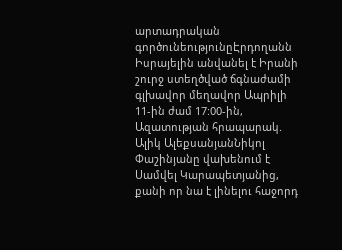արտադրական գործունեությունըԷրդողանն Իսրայելին անվանել է Իրանի շուրջ ստեղծված ճգնաժամի գլխավոր մեղավոր Ապրիլի 11-ին ժամ 17:00-ին, Ազատության հրապարակ. Ալիկ ԱլեքսանյանՆիկոլ Փաշինյանը վախենում է Սամվել Կարապետյանից, քանի որ նա է լինելու հաջորդ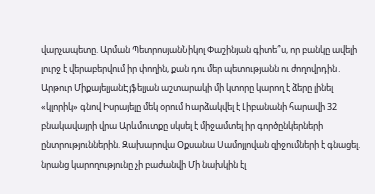վարչապետը. Արման ՊետրոսյանՆիկոլ Փաշինյան գիտե՞ս, որ բանկը ավելի լուրջ է վերաբերվում իր փողին, քան դու մեր պետությանն ու ժողովրդին․ Արթուր ՄիքայելյանԷյֆելյան աշտարակի մի կտորը կարող է ձերը լինել «կլորիկ» գնով Իսրայելը մեկ օրում hարձակվել է Լիբանանի հարավի 32 բնակավայրի վրա Արևմուտքը սկսել է միջամտել իր գործընկերների ընտրություններին. Զախարովա Օքսանա Սամոյլովան զիջումների է գնացել. նրանց կարողությունը չի բաժանվի Մի նախկին էլ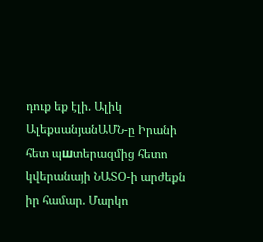դուք եք էլի. Ալիկ ԱլեքսանյանԱՄՆ-ը Իրանի հետ պшտերազմից հետո կվերանայի ՆԱՏՕ-ի արժեքն իր համար. Մարկո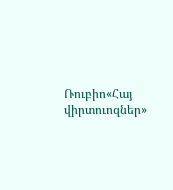Ռուբիո«Հայ վիրտուոզներ»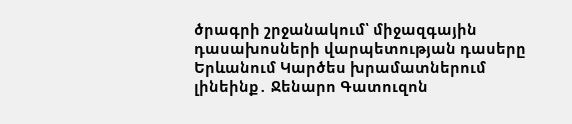ծրագրի շրջանակում՝ միջազգային դասախոսների վարպետության դասերը Երևանում Կարծես խրամատներում լինեինք․ Ջենարո Գատուզոն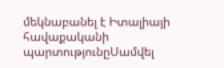մեկնաբանել է Իտալիայի հավաքականի պարտությունըՍամվել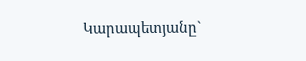Կարապետյանը`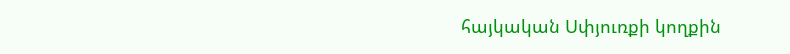հայկական Սփյուռքի կողքին